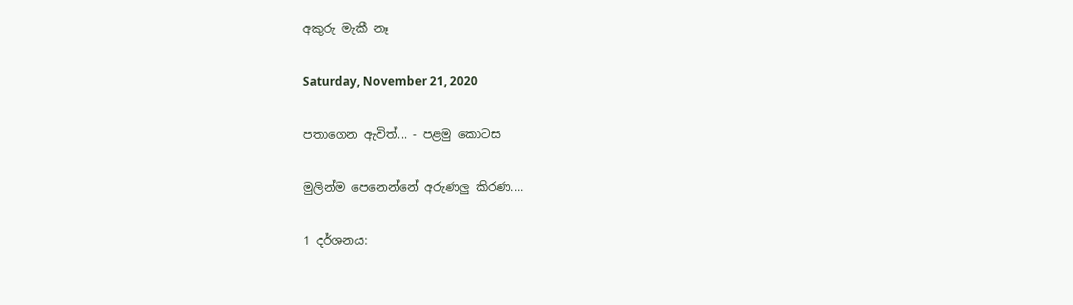අකුරු මැකී නෑ

Saturday, November 21, 2020

පතාගෙන ඇවිත්... - පළමු කොටස

මුලින්ම පෙනෙන්නේ අරුණලු කිරණ....

1 දර්ශනය: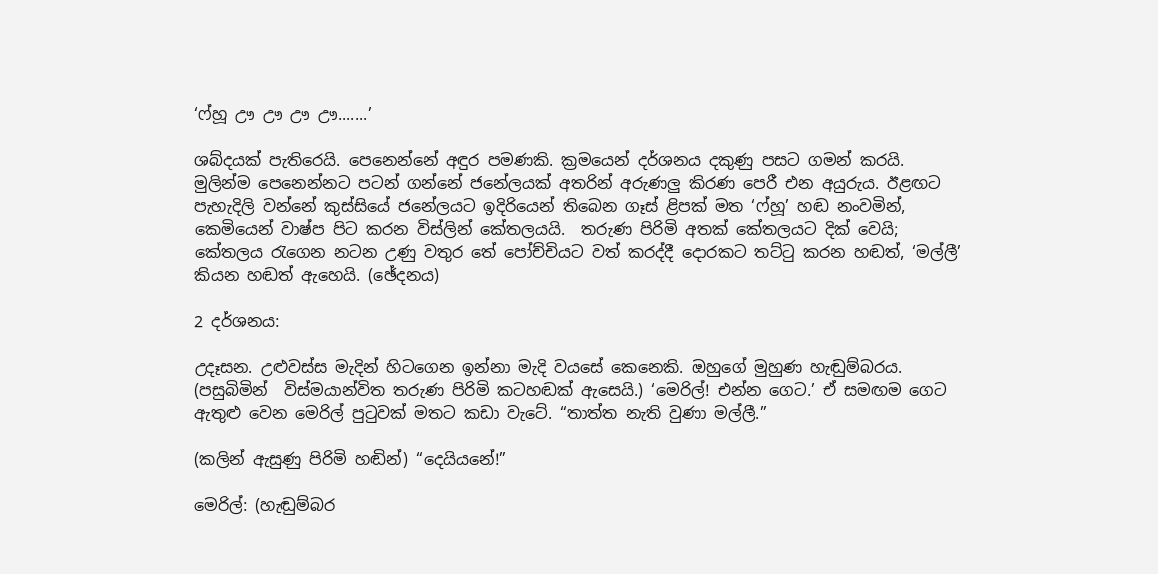‘ෆ්හූ ඌ ඌ ඌ ඌ.......’

ශබ්දයක් පැතිරෙයි. පෙනෙන්නේ අඳුර පමණකි. ක්‍රමයෙන් දර්ශනය දකුණු පසට ගමන් කරයි. මුලින්ම පෙනෙන්නට පටන් ගන්නේ ජනේලයක් අතරින් අරුණලු කිරණ පෙරී එන අයුරුය. ඊළඟට පැහැදිලි වන්නේ කුස්සියේ ජනේලයට ඉදිරියෙන් තිබෙන ගෑස් ළිපක් මත ‘ෆ්හූ’ හඬ නංවමින්, කෙමියෙන් වාෂ්ප පිට කරන විස්ලින් කේතලයයි.  තරුණ පිරිමි අතක් කේතලයට දික් වෙයි; කේතලය රැගෙන නටන උණු වතුර තේ පෝච්චියට වත් කරද්දී දොරකට තට්ටු කරන හඬත්, ‘මල්ලී’ කියන හඬත් ඇහෙයි. (ඡේදනය)

2 දර්ශනය:

උදෑසන. උළුවස්ස මැදින් හිටගෙන ඉන්නා මැදි වයසේ කෙනෙකි. ඔහුගේ මුහුණ හැඬුම්බරය. (පසුබිමින්  විස්මයාන්විත තරුණ පිරිමි කටහඬක් ඇසෙයි.) ‘මෙරිල්! එන්න ගෙට.’ ඒ සමඟම ගෙට ඇතුළු වෙන මෙරිල් පුටුවක් මතට කඩා වැටේ. “තාත්ත නැති වුණා මල්ලී.”

(කලින් ඇසුණු පිරිමි හඬින්) “දෙයියනේ!”

මෙරිල්: (හැඬුම්බර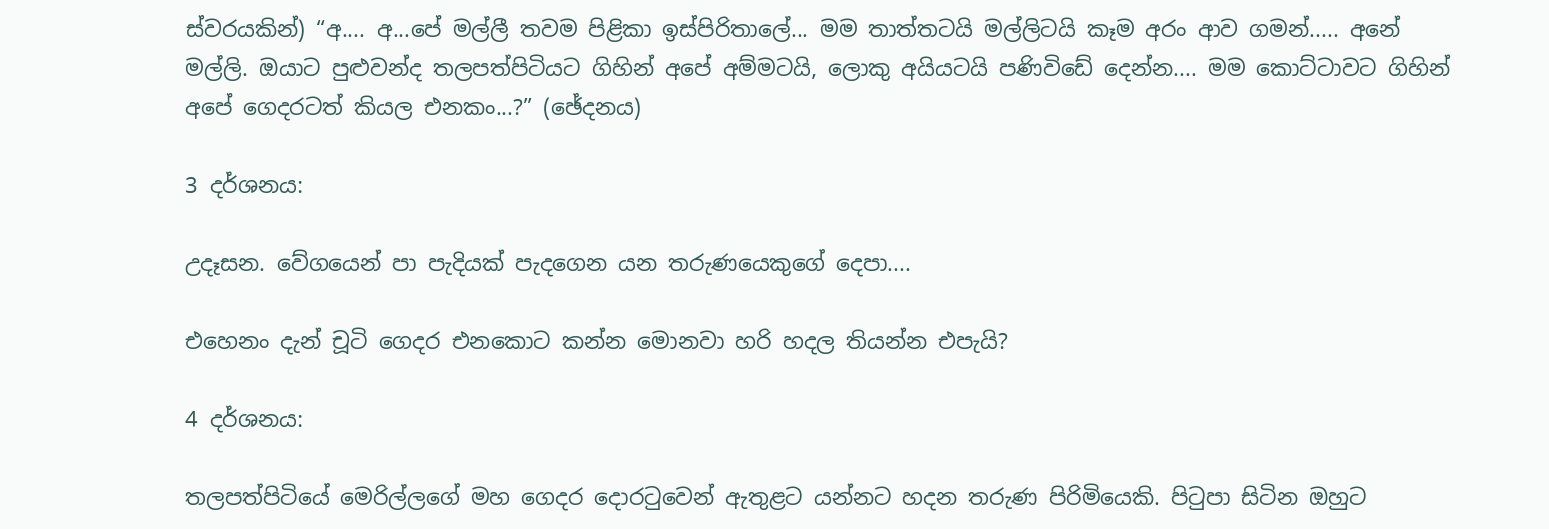ස්වරයකින්) “අ.... අ...පේ මල්ලී තවම පිළිකා ඉස්පිරිතාලේ... මම තාත්තටයි මල්ලිටයි කෑම අරං ආව ගමන්..... අනේ මල්ලි. ඔයාට පුළුවන්ද තලපත්පිටියට ගිහින් අපේ අම්මටයි, ලොකු අයියටයි පණිවිඩේ දෙන්න.... මම කොට්ටාවට ගිහින් අපේ ගෙදරටත් කියල එනකං...?” (ඡේදනය)

3 දර්ශනය:

උදෑසන. වේගයෙන් පා පැදියක් පැදගෙන යන තරුණයෙකුගේ දෙපා....

එහෙනං දැන් චූටි ගෙදර එනකොට කන්න මොනවා හරි හදල තියන්න එපැයි?

4 දර්ශනය:

තලපත්පිටියේ මෙරිල්ලගේ මහ ගෙදර දොරටුවෙන් ඇතුළට යන්නට හදන තරුණ පිරිමියෙකි. පිටුපා සිටින ඔහුට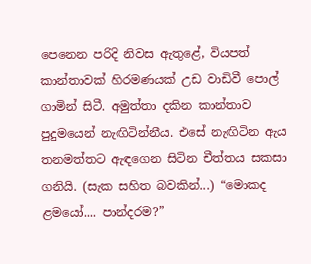පෙනෙන පරිදි නිවස ඇතුළේ, වියපත් කාන්තාවක් හිරමණයක් උඩ වාඩිවී පොල් ගාමින් සිටී. අමුත්තා දකින කාන්තාව පුදුමයෙන් නැඟිටින්නීය. එසේ නැඟිටින ඇය තනමත්තට ඇඳගෙන සිටින චීත්තය සකසා ගනියි. (සැක සහිත බවකින්...) “මොකද ළමයෝ.... පාන්දරම?”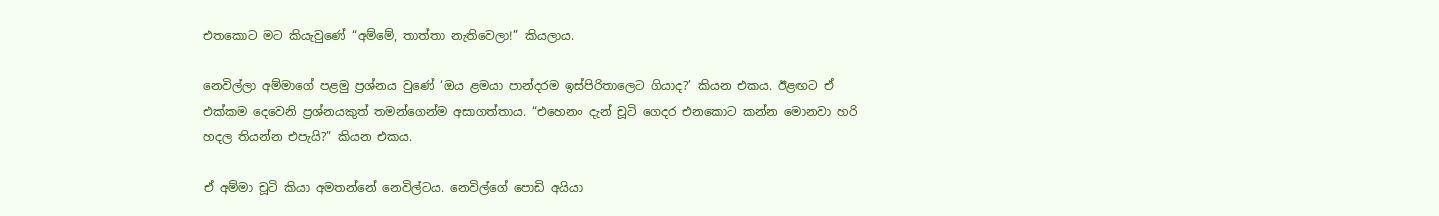එතකොට මට කියැවුණේ “අම්මේ, තාත්තා නැතිවෙලා!” කියලාය.

නෙවිල්ලා අම්මාගේ පළමු ප්‍රශ්නය වුණේ ‘ඔය ළමයා පාන්දරම ඉස්පිරිතාලෙට ගියාද?’ කියන එකය. ඊළඟට ඒ එක්කම දෙවෙනි ප්‍රශ්නයකුත් තමන්ගෙන්ම අසාගත්තාය. “එහෙනං දැන් චූටි ගෙදර එනකොට කන්න මොනවා හරි හදල තියන්න එපැයි?” කියන එකය.

ඒ අම්මා චූටි කියා අමතන්නේ නෙවිල්ටය. නෙවිල්ගේ පොඩි අයියා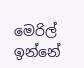මෙරිල් ඉන්නේ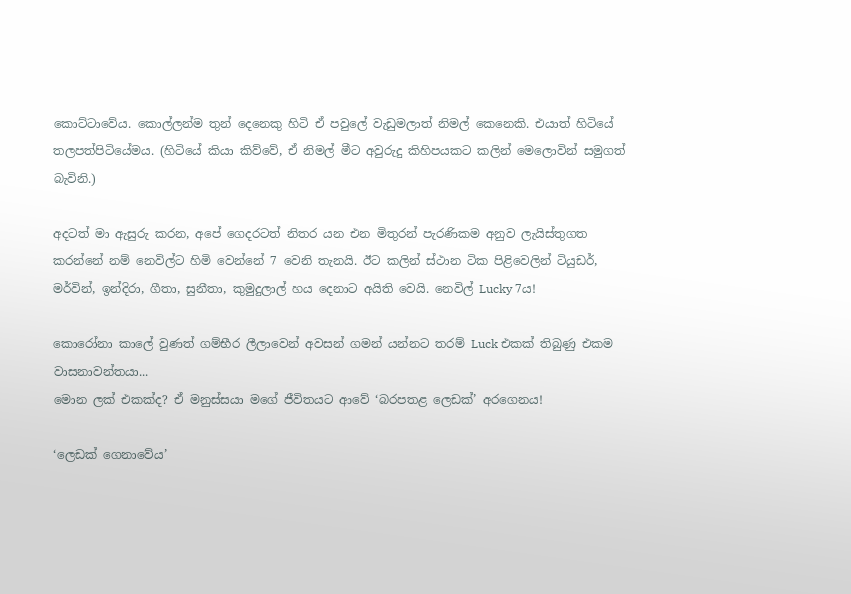කොට්ටාවේය. කොල්ලන්ම තුන් දෙනෙකු හිටි ඒ පවුලේ වැඩුමලාත් නිමල් කෙනෙකි. එයාත් හිටියේ තලපත්පිටියේමය. (හිටියේ කියා කිව්වේ, ඒ නිමල් මීට අවුරුදු කිහිපයකට කලින් මෙලොවින් සමුගත් බැවිනි.)

අදටත් මා ඇසුරු කරන, අපේ ගෙදරටත් නිතර යන එන මිතුරන් පැරණිකම අනුව ලැයිස්තුගත කරන්නේ නම් නෙවිල්ට හිමි වෙන්නේ 7 වෙනි තැනයි. ඊට කලින් ස්ථාන ටික පිළිවෙලින් ටියුඩර්, මර්වින්, ඉන්දිරා, ගීතා, සුනීතා, කුමුදුලාල් හය දෙනාට අයිති වෙයි. නෙවිල් Lucky 7ය!

කොරෝනා කාලේ වුණත් ගම්භීර ලීලාවෙන් අවසන් ගමන් යන්නට තරම් Luck එකක් තිබුණු එකම වාසනාවන්තයා...
මොන ලක් එකක්ද? ඒ මනුස්සයා මගේ ජීවිතයට ආවේ ‘බරපතළ ලෙඩක්’ අරගෙනය!

‘ලෙඩක් ගෙනාවේය’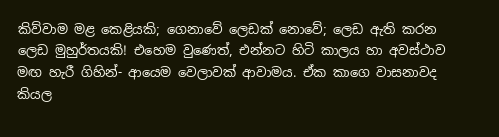කිව්වාම මළ කෙළියකි; ගෙනාවේ ලෙඩක් නොවේ; ලෙඩ ඇති කරන ලෙඩ මුහුර්තයකි! එහෙම වුණෙත්, එන්නට හිටි කාලය හා අවස්ථාව මඟ හැරී ගිහින්- ආයෙම වෙලාවක් ආවාමය. ඒක කාගෙ වාසනාවද කියල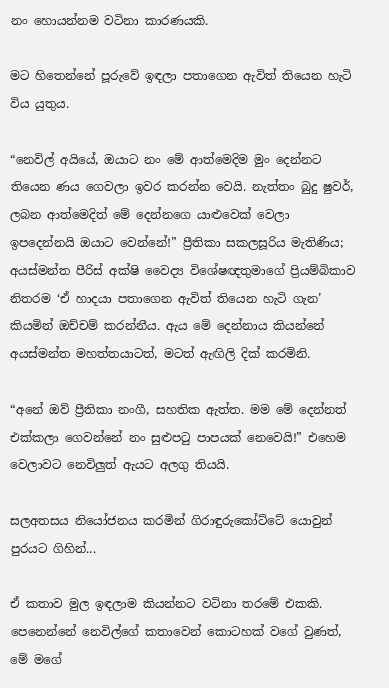නං හොයන්නම වටිනා කාරණයකි.

මට හිතෙන්නේ පූරුවේ ඉඳලා පතාගෙන ඇවිත් තියෙන හැටි විය යුතුය.

“නෙවිල් අයියේ, ඔයාට නං මේ ආත්මෙදිම මුං දෙන්නට තියෙන ණය ගෙවලා ඉවර කරන්න වෙයි. නැත්තං බුදු ෂුවර්, ලබන ආත්මෙදිත් මේ දෙන්නගෙ යාළුවෙක් වෙලා ඉපදෙන්නයි ඔයාට වෙන්නේ!” ප්‍රීතිකා සකලසූරිය මැතිණිය; අයස්මන්ත පීරිස් අක්ෂි වෛද්‍ය විශේෂඥතුමාගේ ප්‍රියම්බිකාව නිතරම ‘ඒ හාදයා පතාගෙන ඇවිත් තියෙන හැටි ගැන’ කියමින් ඔච්චම් කරන්නීය. ඇය මේ දෙන්නාය කියන්නේ අයස්මන්ත මහත්තයාටත්, මටත් ඇඟිලි දික් කරමිනි.

“අනේ ඔව් ප්‍රීතිකා නංගී, සහතික ඇත්ත. මම මේ දෙන්නත් එක්කලා ගෙවන්නේ නං සුළුපටු පාපයක් නෙවෙයි!” එහෙම වෙලාවට නෙවිලුත් ඇයට අලගු තියයි.

සලඅතසය නියෝජනය කරමින් ගිරාඳුරුකෝට්ටේ යොවුන් පුරයට ගිහින්...

ඒ කතාව මුල ඉඳලාම කියන්නට වටිනා තරමේ එකකි. පෙනෙන්නේ නෙවිල්ගේ කතාවෙන් කොටහක් වගේ වුණත්, මේ මගේ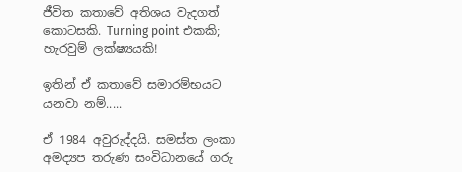ජීවිත කතාවේ අතිශය වැදගත් කොටසකි. Turning point එකකි; හැරවුම් ලක්ෂ්‍යයකි!

ඉතින් ඒ කතාවේ සමාරම්භයට යනවා නම්.....

ඒ 1984 අවුරුද්දයි. සමස්ත ලංකා අමද්‍යප තරුණ සංවිධානයේ ගරු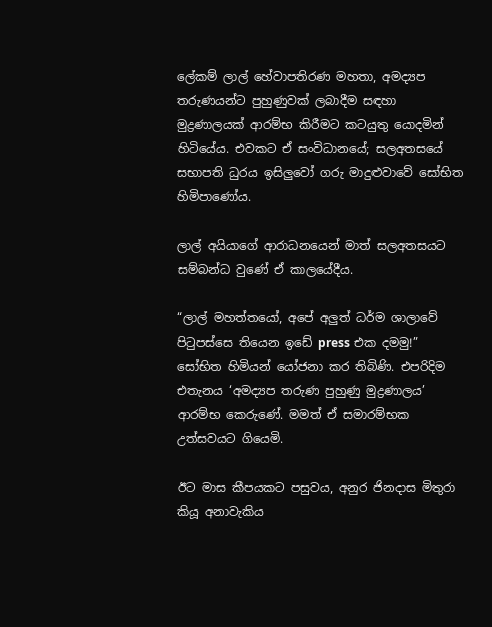ලේකම් ලාල් හේවාපතිරණ මහතා, අමද්‍යප තරුණයන්ට පුහුණුවක් ලබාදීම සඳහා මුද්‍රණාලයක් ආරම්භ කිරීමට කටයුතු යොදමින් හිටියේය. එවකට ඒ සංවිධානයේ; සලඅතසයේ සභාපති ධුරය ඉසිලුවෝ ගරු මාදුළුවාවේ සෝභිත හිමිපාණෝය.

ලාල් අයියාගේ ආරාධනයෙන් මාත් සලඅතසයට සම්බන්ධ වුණේ ඒ කාලයේදීය.

“ලාල් මහත්තයෝ, අපේ අලුත් ධර්ම ශාලාවේ පිටුපස්සෙ තියෙන ඉඩේ press එක දමමු!” සෝභිත හිමියන් යෝජනා කර තිබිණි. එපරිදිම එතැනය ‘අමද්‍යප තරුණ පුහුණු මුද්‍රණාලය’ ආරම්භ කෙරුණේ. මමත් ඒ සමාරම්භක උත්සවයට ගියෙමි.

ඊට මාස කීපයකට පසුවය, අනුර ජිනදාස මිතුරා කියූ අනාවැකිය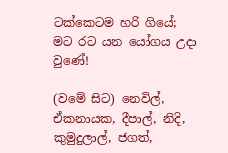ටක්කෙටම හරි ගියේ; මට රට යන යෝගය උදා වුණේ!

(වමේ සිට) නෙවිල්, ඒකනායක, දීපාල්, නිදි, කුමුදුලාල්, ජගත්,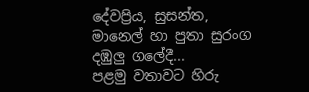දේවප්‍රිය, සුසන්ත, මානෙල් හා පුතා සුරංග දඹුලු ගලේදී...
පළමු වතාවට හිරු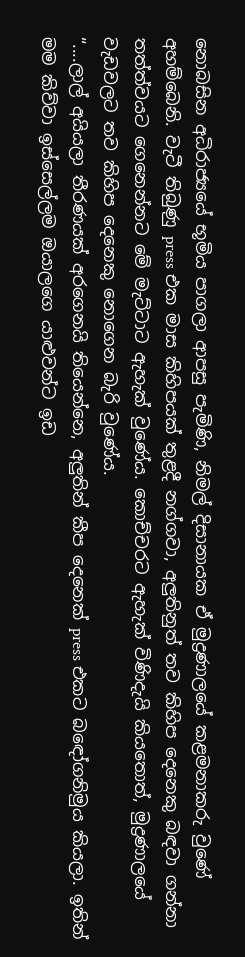නොබසින අධිරාජ්‍යයේ භූමිය පාගලා ආපසු පැමිණි, නිමල් දිසානායක ඒ මුද්‍රණාලයේ කළමනාකරු වුණේ අහම්බෙනි. වැටී තිබුණු press එක මාස කිහිපයක් තුළදී නග්ගවා, අලුතිනුත් තව කිහිප දෙනෙකු බඳවා ගන්නා තත්ත්වයට ගෙනෙන්නට මේ මැට්ටාට ඇහැක් වුණේය. කොච්චරට ඇහැක් විණිදැයි කියතොත්, මුද්‍රණාලයේ වැඩවලට තව කිහිප දෙනෙකු නොගෙන බැරි වුණේය.
“....ලාල් අයියලා තීරණයක් අරගෙනයි තියෙන්නෙ, අලුතින් කීප දෙනෙක් press එකට බඳෝගනිමුය කියලා. ඉතින් මම කිව්වා ඉස්සෙල්ලම ඔයාලගෙ යාළුවන්ට ඉඩ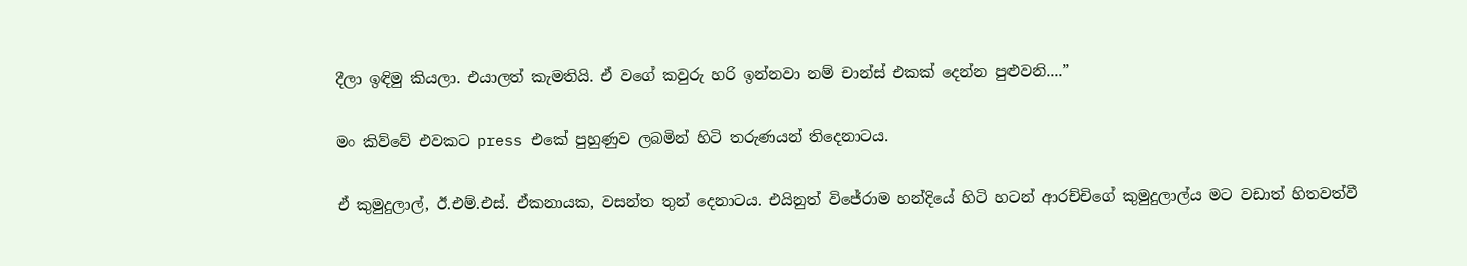දීලා ඉඳිමු කියලා. එයාලත් කැමතියි. ඒ වගේ කවුරු හරි ඉන්නවා නම් චාන්ස් එකක් දෙන්න පුළුවනි....”

මං කිව්වේ එවකට press එකේ පුහුණුව ලබමින් හිටි තරුණයන් තිදෙනාටය.

ඒ කුමුදුලාල්, ඊ.එම්.එස්. ඒකනායක, වසන්ත තුන් දෙනාටය. එයිනුත් විජේරාම හන්දියේ හිටි හටන් ආරච්චිගේ කුමුදුලාල්ය මට වඩාත් හිතවත්වී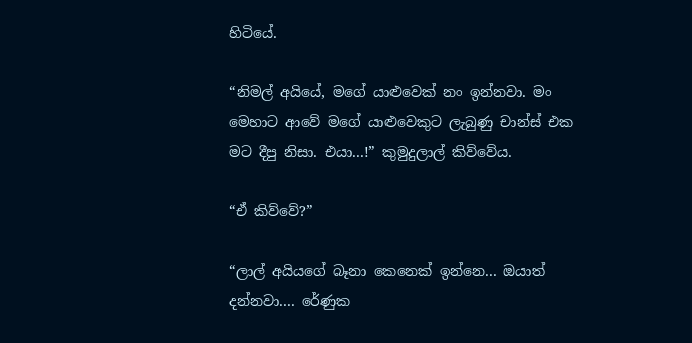හිටියේ.

“නිමල් අයියේ, මගේ යාළුවෙක් නං ඉන්නවා. මං මෙහාට ආවේ මගේ යාළුවෙකුට ලැබුණු චාන්ස් එක මට දීපු නිසා. එයා...!” කුමුදුලාල් කිව්වේය.

“ඒ කිව්වේ?”

“ලාල් අයියගේ බෑනා කෙනෙක් ඉන්නෙ... ඔයාත් දන්නවා.... රේණුක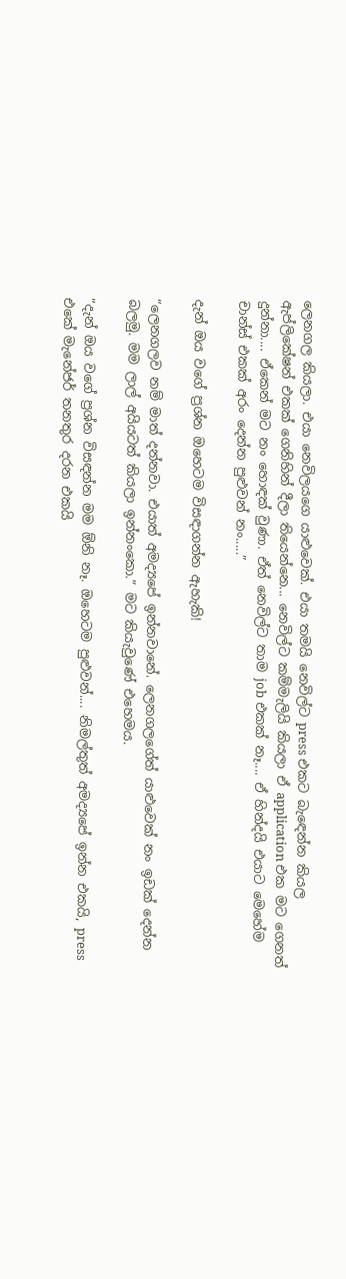ලෙනගල කියලා. එයා නෙවිලයගෙ යාළුවෙක්. එයා තමයි නෙවිල්ට press එකට බැඳෙන්න කියල ඇප්ලිකේෂන් එකක් ගෙනිහින් දීලා තියෙන්නෙ... නෙවිල්ට කම්මැලියි කියලා ඒ application එක මට ගෙනත් දුන්නා.... ඒකෙන් මට නං හොඳක් වුණා. ඒත් නෙවිල්ට තාම job එකක් නෑ.... ඒ හින්දයි එයාට මෙහේම චාන්ස් එකක් අරං දෙන්න පුළුවන් නං.....”

දැන් ඔය වගේ ප්‍රශ්න ඔහෙටම විසඳාගන්න ඇහැකි!

“ලෙනගලව නම් මාත් දන්නවා. එයාත් අමද්‍යපේ ඉන්නවානේ. ලෙනගලගේත් යාළුවෙක් නං ඉඩක් දෙන්න බලමු. මම ලාල් අයියටත් කියලා ඉන්නංකො.” මට කියැවුණේ එහෙමය.

“දැන් ඔය වගේ ප්‍රශ්න විසඳන්න මම ඕනි නෑ. ඔහෙටම පුළුවන්.... නිමල්තුත් අමද්‍යපේ ඉන්න එකයි, press එකේ මැනේජර් තනතුර දරන එකයි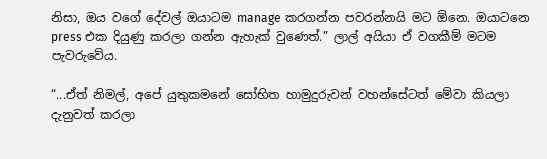නිසා, ඔය වගේ දේවල් ඔයාටම manage කරගන්න පවරන්නයි මට ඕනෙ. ඔයාටනෙ press එක දියුණු කරලා ගන්න ඇහැක් වුණෙත්.” ලාල් අයියා ඒ වගකීම් මටම පැවරුවේය.

“...ඒත් නිමල්, අපේ යුතුකමනේ සෝභිත හාමුදුරුවන් වහන්සේටත් මේවා කියලා දැනුවත් කරලා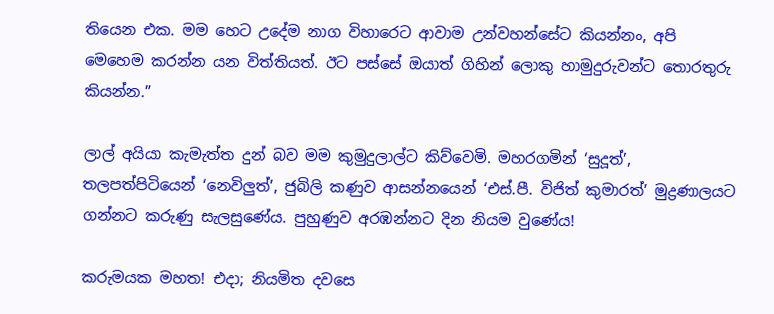තියෙන එක. මම හෙට උදේම නාග විහාරෙට ආවාම උන්වහන්සේට කියන්නං, අපි මෙහෙම කරන්න යන විත්තියත්. ඊට පස්සේ ඔයාත් ගිහින් ලොකු හාමුදුරුවන්ට තොරතුරු කියන්න.”

ලාල් අයියා කැමැත්ත දුන් බව මම කුමුදුලාල්ට කිව්වෙමි. මහරගමින් ‘සුදූත්’, තලපත්පිටියෙන් ‘නෙවිලුත්’, ජුබිලි කණුව ආසන්නයෙන් ‘එස්.පී. විජිත් කුමාරත්’ මුද්‍රණාලයට ගන්නට කරුණු සැලසුණේය. පුහුණුව අරඹන්නට දින නියම වුණේය!

කරුමයක මහත! එදා; නියමිත දවසෙ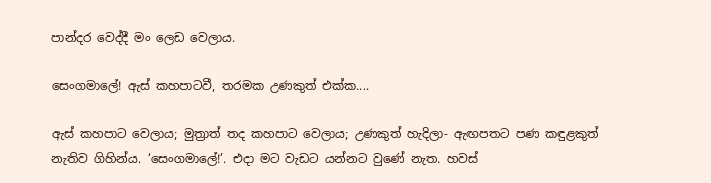පාන්දර වෙද්දී මං ලෙඩ වෙලාය.

සෙංගමාලේ! ඇස් කහපාටවී, තරමක උණකුත් එක්ක....

ඇස් කහපාට වෙලාය; මුත්‍රාත් තද කහපාට වෙලාය; උණකුත් හැදිලා- ඇඟපතට පණ කඳුළකුත් නැතිව ගිහින්ය. ‘සෙංගමාලේ!’. එදා මට වැඩට යන්නට වුණේ නැත. හවස්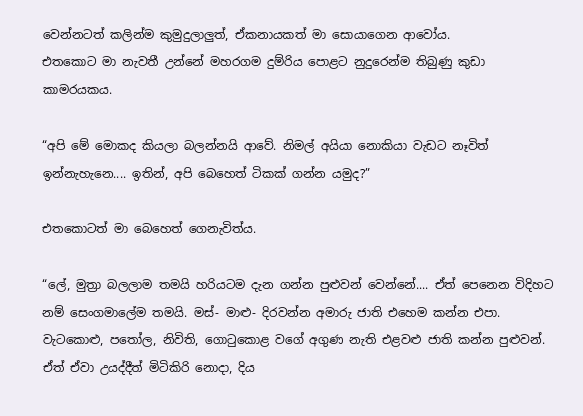වෙන්නටත් කලින්ම කුමුදුලාලුත්, ඒකනායකත් මා සොයාගෙන ආවෝය.
එතකොට මා නැවතී උන්නේ මහරගම දුම්රිය පොළට නුදුරෙන්ම තිබුණු කුඩා කාමරයකය.

“අපි මේ මොකද කියලා බලන්නයි ආවේ. නිමල් අයියා නොකියා වැඩට නෑවිත් ඉන්නැහැනෙ.... ඉතින්, අපි බෙහෙත් ටිකක් ගන්න යමුද?”

එතකොටත් මා බෙහෙත් ගෙනැවිත්ය.

“ලේ, මුත්‍රා බලලාම තමයි හරියටම දැන ගන්න පුළුවන් වෙන්නේ.... ඒත් පෙනෙන විදිහට නම් සෙංගමාලේම තමයි. මස්- මාළු- දිරවන්න අමාරු ජාති එහෙම කන්න එපා. වැටකොළු, පතෝල, නිවිති, ගොටුකොළ වගේ අගුණ නැති එළවළු ජාති කන්න පුළුවන්. ඒත් ඒවා උයද්දීත් මිටිකිරි නොදා, දිය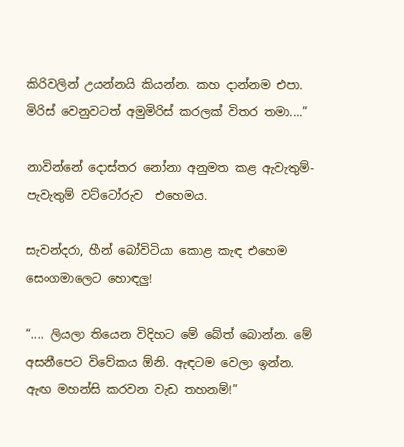කිරිවලින් උයන්නයි කියන්න. කහ දාන්නම එපා. මිරිස් වෙනුවටත් අමුමිරිස් කරලක් විතර තමා....”

නාවින්නේ දොස්තර නෝනා අනුමත කළ ඇවැතුම්-පැවැතුම් වට්ටෝරුව  එහෙමය.

සැවන්දරා, හීන් බෝවිටියා කොළ කැඳ එහෙම සෙංගමාලෙට හොඳලු!

“.... ලියලා තියෙන විදිහට මේ බේත් බොන්න. මේ අසනීපෙට විවේකය ඕනි. ඇඳටම වෙලා ඉන්න. ඇඟ මහන්සි කරවන වැඩ තහනම්!”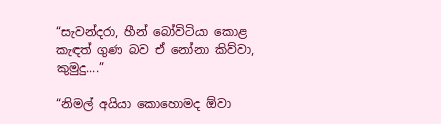“සැවන්දරා, හීන් බෝවිටියා කොළ කැඳත් ගුණ බව ඒ නෝනා කිව්වා, කුමුදු....”

“නිමල් අයියා කොහොමද ඕවා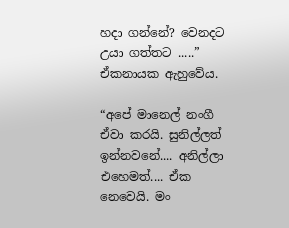හදා ගන්නේ? වෙනදට උයා ගත්තට .....” ඒකනායක ඇහුවේය.

“අපේ මානෙල් නංගී ඒවා කරයි. සුනිල්ලත් ඉන්නවනේ.... අනිල්ලා එහෙමත්.... ඒක නෙවෙයි. මං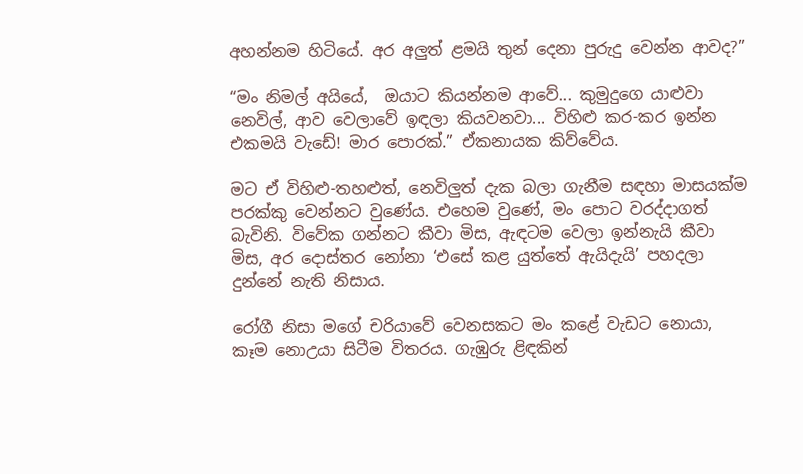අහන්නම හිටියේ. අර අලුත් ළමයි තුන් දෙනා පුරුදු වෙන්න ආවද?”

“මං නිමල් අයියේ,  ඔයාට කියන්නම ආවේ... කුමුදුගෙ යාළුවා නෙවිල්, ආව වෙලාවේ ඉඳලා කියවනවා... විහිළු කර-කර ඉන්න එකමයි වැඩේ! මාර පොරක්.” ඒකනායක කිව්වේය.

මට ඒ විහිළු-තහළුත්, නෙවිලුත් දැක බලා ගැනීම සඳහා මාසයක්ම පරක්කු වෙන්නට වුණේය. එහෙම වුණේ, මං පොට වරද්දාගත් බැවිනි. විවේක ගන්නට කීවා මිස, ඇඳටම වෙලා ඉන්නැයි කීවා මිස, අර දොස්තර නෝනා ‘එසේ කළ යුත්තේ ඇයිදැයි’ පහදලා දුන්නේ නැති නිසාය.

රෝගී නිසා මගේ චරියාවේ වෙනසකට මං කළේ වැඩට නොයා, කෑම නොඋයා සිටීම විතරය. ගැඹුරු ළිඳකින්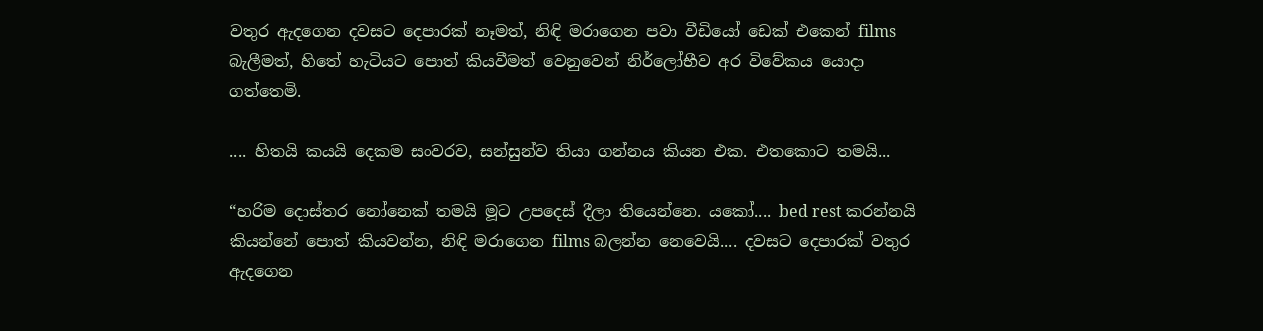වතුර ඇදගෙන දවසට දෙපාරක් නෑමත්, නිඳි මරාගෙන පවා වීඩියෝ ඩෙක් එකෙන් films බැලීමත්, හිතේ හැටියට පොත් කියවීමත් වෙනුවෙන් නිර්ලෝභීව අර විවේකය යොදා ගත්තෙමි.

.... හිතයි කයයි දෙකම සංවරව, සන්සුන්ව තියා ගන්නය කියන එක. එතකොට තමයි...

“හරිම දොස්තර නෝනෙක් තමයි මූට උපදෙස් දීලා තියෙන්නෙ. යකෝ.... bed rest කරන්නයි කියන්නේ පොත් කියවන්න, නිඳි මරාගෙන films බලන්න නෙවෙයි.... දවසට දෙපාරක් වතුර ඇදගෙන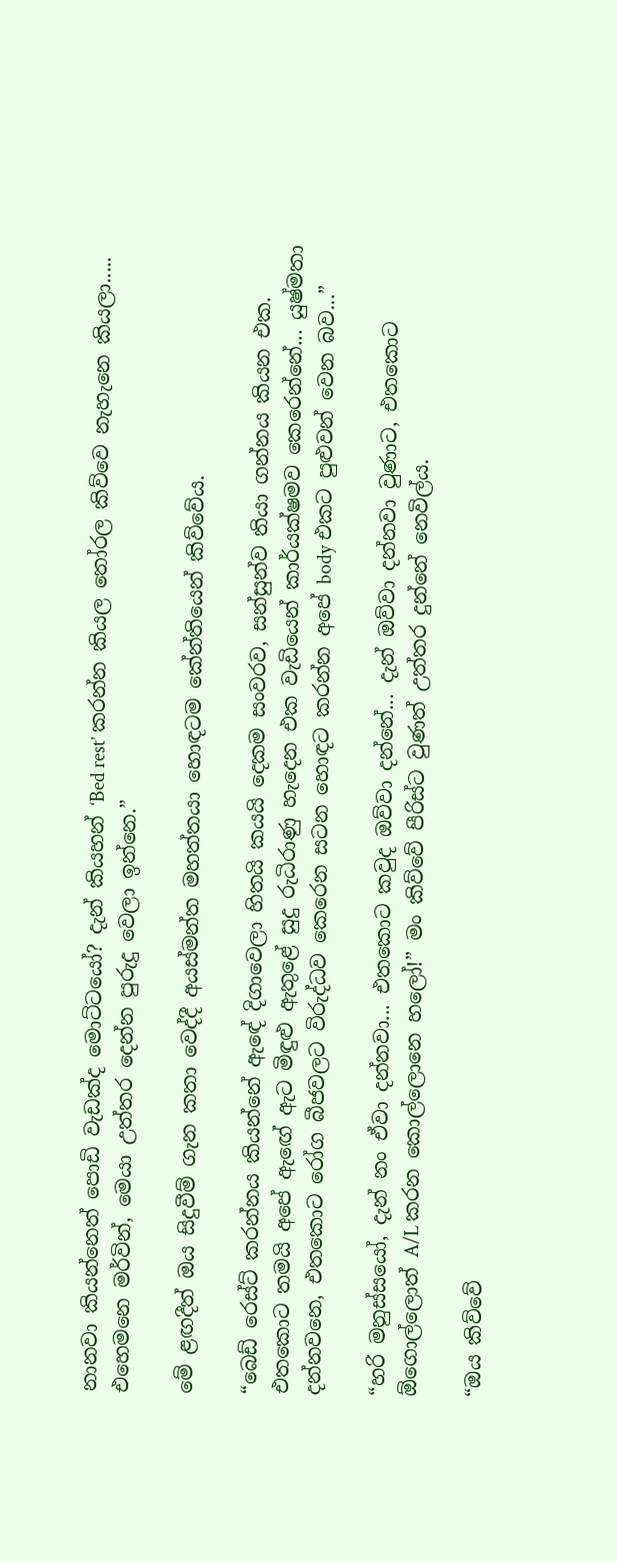නානවා කියන්නෙත් පොඩි වැඩක්ද මොට්ටයෝ? දැන් කියහන් ‘Bed rest’ කරන්න කියල තෝරල කිව්වෙ නැහැනෙ කියලා..... එහෙමනෙ මර්වින්, මෙයා උත්තර දෙන්න පුරුදු වෙලා ඉන්නෙ.”

මේ ළඟදීත් ඔය සිදුවීම් ගැන කතා වෙද්දී අයස්මන්ත මහත්තයා හොඳටම කේන්තියෙන් කිව්වේය.

“බෙඩ් රෙස්ට් කරන්නය කියන්නේ ඇඳේ දිගාවෙලා හිතයි කයයි දෙකම සංවරව, සන්සුන්ව තියා ගන්නය කියන එක. එතකොට තමයි අපේ ඇඟේ ඇට මිඳුළු ඇතුළේ සුදු රුධිරාණු හැදෙන එක වැඩියෙන් කාර්යක්ෂමව කෙරෙන්නේ... යුෂ්මතා දන්නවනෙ, එතකොට රෝග බීජවලට විරුද්ධව කෙරෙන සටන හොඳට කරන්න අපේ body එකට පුළුවන් වෙන බව...”

“හරි මනුස්සයෝ, දැන් නං ඒවා දන්නවා... එතකොට කවුද ඔව්වා දන්නේ... දැන් ඔව්වා දන්නවා වුණාට, එතකොට ඕගොල්ලොත් A/L කරන කොල්ලොනෙ හලෝ!” මං කිව්වේ පීරිස්ට වුණත් උත්තර දුන්නේ නෙවිල්ය.

“ඔය කිව්වේ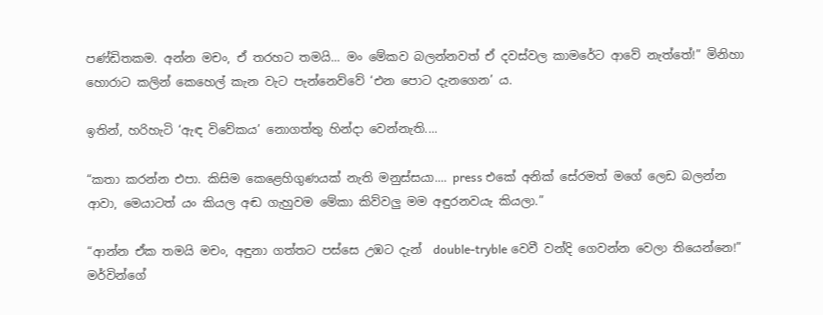පණ්ඩිතකම. අන්න මචං, ඒ තරහට තමයි... මං මේකව බලන්නවත් ඒ දවස්වල කාමරේට ආවේ නැත්තේ!” මිනිහා හොරාට කලින් කෙහෙල් කැන වැට පැන්නෙව්වේ ‘එන පොට දැනගෙන’ ය.

ඉතින්, හරිහැටි ‘ඇඳ විවේකය’ නොගත්තු හින්දා වෙන්නැති....

“කතා කරන්න එපා. කිසිම කෙළෙහිගුණයක් නැති මනුස්සයා.... press එකේ අනික් සේරමත් මගේ ලෙඩ බලන්න ආවා, මෙයාටත් යං කියල අඬ ගැහුවම මේකා කිව්වලු මම අඳුරනවයැ කියලා.”

“ආන්න ඒක තමයි මචං, අඳුනා ගත්තට පස්සෙ උඹට දැන්  double-tryble වෙවී වන්දි ගෙවන්න වෙලා තියෙන්නෙ!” මර්වින්ගේ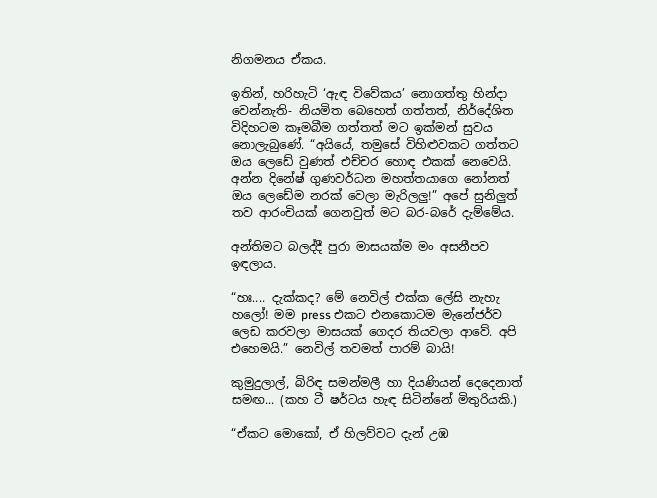නිගමනය ඒකය.

ඉතින්, හරිහැටි ‘ඇඳ විවේකය’ නොගත්තු හින්දා වෙන්නැති- නියමිත බෙහෙත් ගත්තත්, නිර්දේශිත විදිහටම කෑමබීම ගත්තත් මට ඉක්මන් සුවය නොලැබුණේ. “අයියේ, තමුසේ විහිළුවකට ගත්තට ඔය ලෙඩේ වුණත් එච්චර හොඳ එකක් නෙවෙයි. අන්න දිනේෂ් ගුණවර්ධන මහත්තයාගෙ නෝනත් ඔය ලෙඩේම නරක් වෙලා මැරිලලු!” අපේ සුනිලුත් තව ආරංචියක් ගෙනවුත් මට බර-බරේ දැම්මේය.

අන්තිමට බලද්දී පුරා මාසයක්ම මං අසනීපව ඉඳලාය.

“හඃ.... දැක්කද? මේ නෙවිල් එක්ක ලේසි නැහැ හලෝ! මම press එකට එනකොටම මැනේජර්ව ලෙඩ කරවලා මාසයක් ගෙදර තියවලා ආවේ. අපි එහෙමයි.” නෙවිල් තවමත් පාරම් බායි!

කුමුදුලාල්, බිරිඳ සමන්මලී හා දියණියන් දෙදෙනාත් සමඟ... (කහ ටී ෂර්ටය හැඳ සිටින්නේ මිතුරියකි.)

“ඒකට මොකෝ, ඒ හිලව්වට දැන් උඹ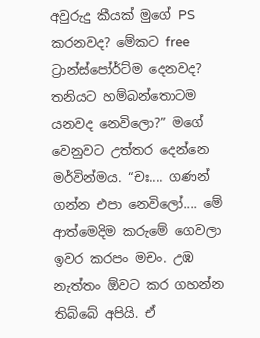අවුරුදු කීයක් මුගේ PS කරනවද? මේකට free ට්‍රාන්ස්පෝර්ට්ම දෙනවද? තනියට හම්බන්තොටම යනවද නෙවිලො?” මගේ වෙනුවට උත්තර දෙන්නෙ මර්වින්මය. “චඃ.... ගණන් ගන්න එපා නෙවිලෝ.... මේ ආත්මෙදිම කරුමේ ගෙවලා ඉවර කරපං මචං. උඹ නැත්තං ඕවට කර ගහන්න තිබ්බේ අපියි. ඒ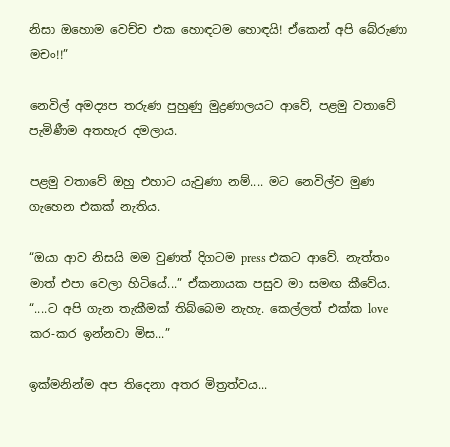නිසා ඔහොම වෙච්ච එක හොඳටම හොඳයි! ඒකෙන් අපි බේරුණා මචං!!”

නෙවිල් අමද්‍යප තරුණ පුහුණු මුද්‍රණාලයට ආවේ, පළමු වතාවේ පැමිණීම අතහැර දමලාය.

පළමු වතාවේ ඔහු එහාට යැවුණා නම්.... මට නෙවිල්ව මුණ ගැහෙන එකක් නැතිය.

“ඔයා ආව නිසයි මම වුණත් දිගටම press එකට ආවේ. නැත්තං මාත් එපා වෙලා හිටියේ...” ඒකනායක පසුව මා සමඟ කීවේය. “....ට අපි ගැන තැකීමක් තිබ්බෙම නැහැ. කෙල්ලත් එක්ක love කර-කර ඉන්නවා මිස...”

ඉක්මනින්ම අප තිදෙනා අතර මිත්‍රත්වය...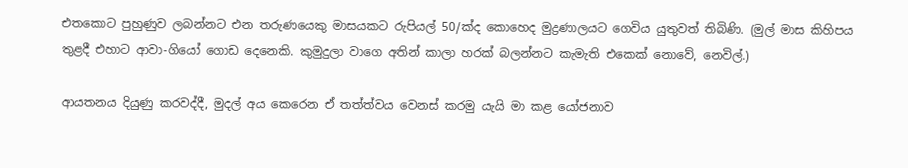එතකොට පුහුණුව ලබන්නට එන තරුණයෙකු මාසයකට රුපියල් 50/ක්ද කොහෙද මුද්‍රණාලයට ගෙවිය යුතුවත් තිබිණි. (මුල් මාස කිහිපය තුළදී එහාට ආවා-ගියෝ ගොඩ දෙනෙකි. කුමුදුලා වාගෙ අතින් කාලා හරක් බලන්නට කැමැති එකෙක් නොවේ, නෙවිල්.)

ආයතනය දියුණු කරවද්දී, මුදල් අය කෙරෙන ඒ තත්ත්වය වෙනස් කරමු යැයි මා කළ යෝජනාව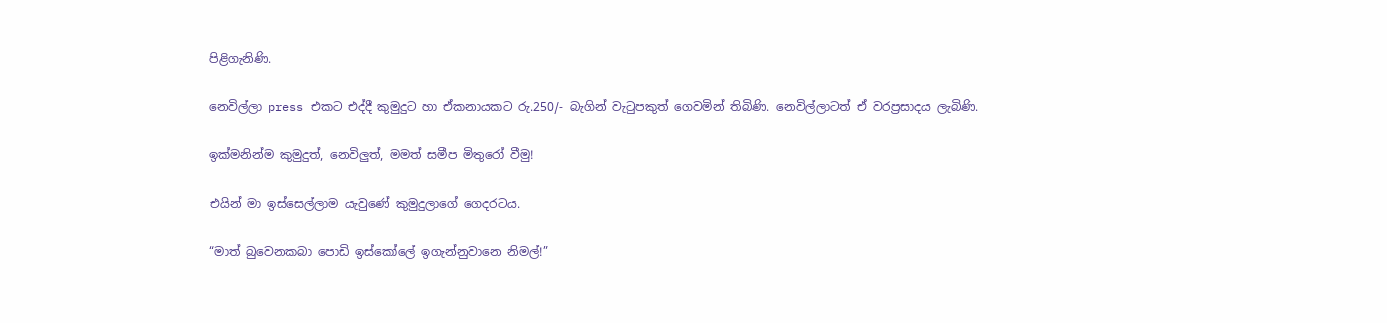පිළිගැනිණි.

නෙවිල්ලා press එකට එද්දී කුමුදුට හා ඒකනායකට රු.250/- බැගින් වැටුපකුත් ගෙවමින් තිබිණි. නෙවිල්ලාටත් ඒ වරප්‍රසාදය ලැබිණි.

ඉක්මනින්ම කුමුදුත්, නෙවිලුත්, මමත් සමීප මිතුරෝ වීමු!

එයින් මා ඉස්සෙල්ලාම යැවුණේ කුමුදුලාගේ ගෙදරටය.

“මාත් බුවෙනකබා පොඩි ඉස්කෝලේ ඉගැන්නුවානෙ නිමල්!”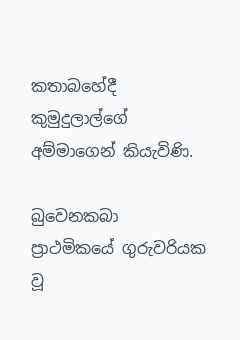කතාබහේදී කුමුදුලාල්ගේ අම්මාගෙන් කියැවිණි.

බුවෙනකබා ප්‍රාථමිකයේ ගුරුවරියක වූ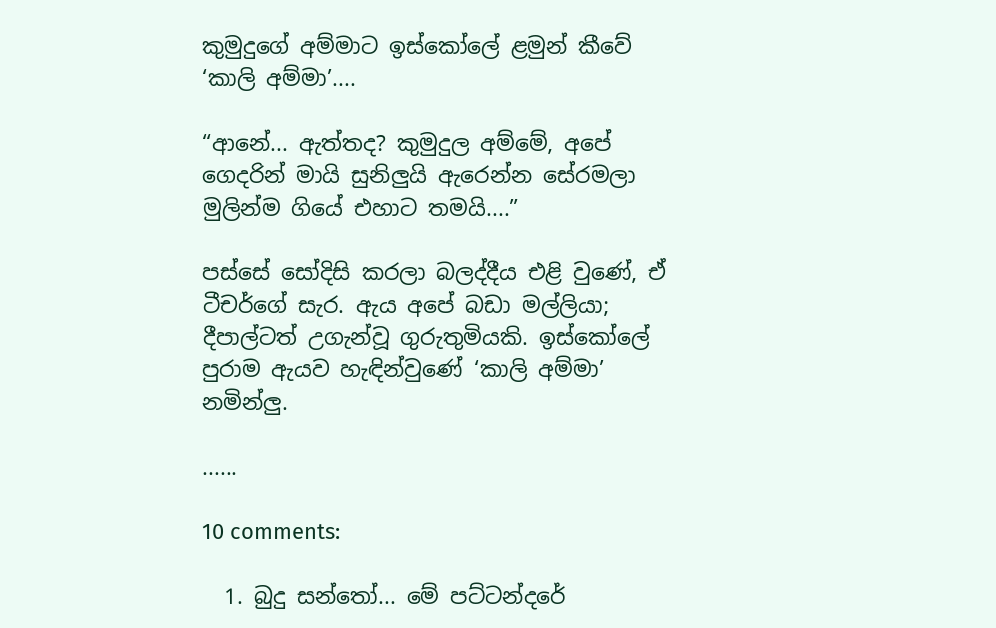කුමුදුගේ අම්මාට ඉස්කෝලේ ළමුන් කීවේ ‘කාලි අම්මා’....

“ආනේ... ඇත්තද? කුමුදුල අම්මේ, අපේ ගෙදරින් මායි සුනිලුයි ඇරෙන්න සේරමලා මුලින්ම ගියේ එහාට තමයි....”

පස්සේ සෝදිසි කරලා බලද්දීය එළි වුණේ, ඒ ටීචර්ගේ සැර. ඇය අපේ බඩා මල්ලියා; දීපාල්ටත් උගැන්වූ ගුරුතුමියකි. ඉස්කෝලේ පුරාම ඇයව හැඳින්වුණේ ‘කාලි අම්මා’ නමින්ලු.

......

10 comments:

  1. බුදු සන්තෝ... මේ පට්ටන්දරේ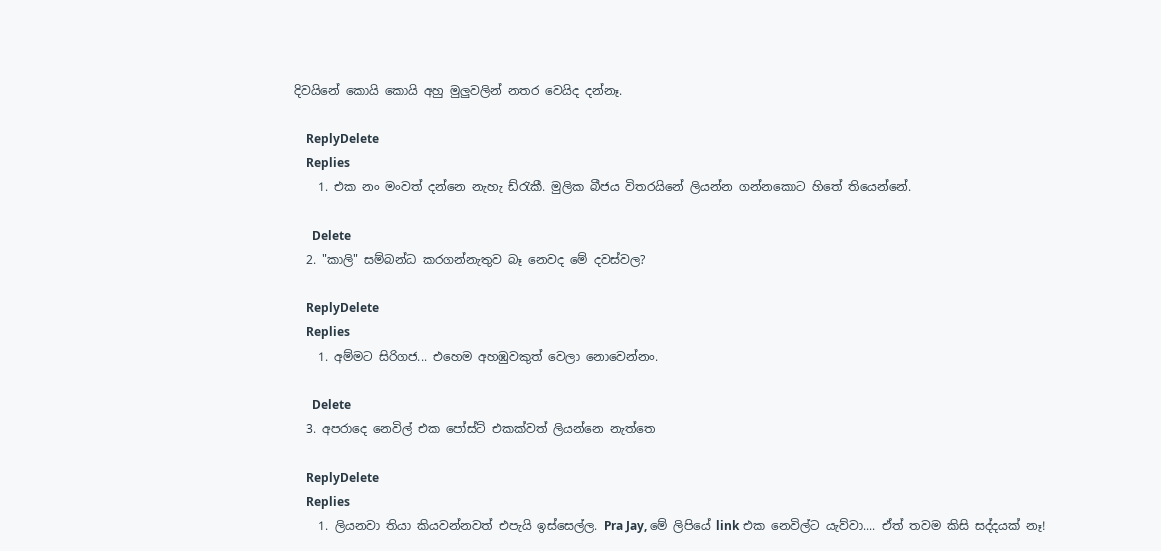දිවයිනේ කොයි කොයි අහු මුලුවලින් නතර වෙයිද දන්නෑ.

    ReplyDelete
    Replies
    1. එක නං මංවත් දන්නෙ නැහැ ඩ්රැකී. මුලික බීජය විතරයිනේ ලියන්න ගන්නකොට හිතේ තියෙන්නේ.

      Delete
  2. "කාලි" සම්බන්ධ කරගන්නැතුව බෑ නෙවද මේ දවස්වල?

    ReplyDelete
    Replies
    1. අම්මට සිරිගජ... එහෙම අහඹුවකුත් වෙලා නොවෙන්නං.

      Delete
  3. අපරාදෙ නෙවිල් එක පෝස්ට් එකක්වත් ලියන්නෙ නැත්තෙ

    ReplyDelete
    Replies
    1. ලියනවා තියා කියවන්නවත් එපැයි ඉස්සෙල්ල. Pra Jay, මේ ලිපියේ link එක නෙවිල්ට යැව්වා.... ඒත් තවම කිසි සද්දයක් නෑ!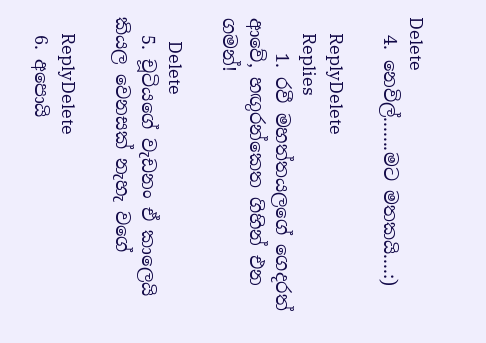Delete
  4. නෙවිල්.......මට මතකයි....:)

    ReplyDelete
    Replies
    1. රවී මහත්තයලගේ ගෙදරත් ආවේ, හඟුරන්කෙත ගිහින් එන ගමන්!

      Delete
  5. චූටියගේ වැඩනං ඒ කාලෙයි කියල වෙනසක් නැහැ වගේ

    ReplyDelete
  6. අපොයි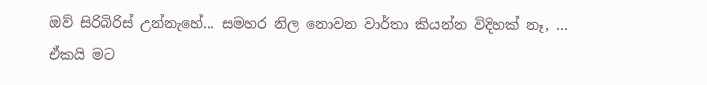ඔව් සිරිබිරිස් උන්නැහේ... සමහර නිල නොවන වාර්තා කියන්න විදිහක් නෑ, ... ඒකයි මට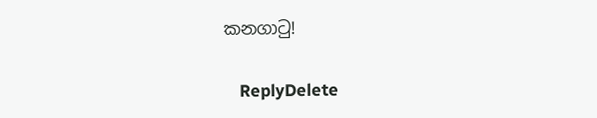කනගාටු!

    ReplyDelete